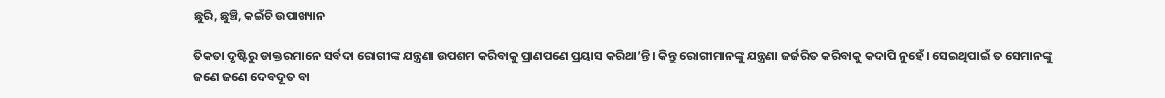ଛୁରି, ଛୁଞ୍ଚି, କଇଁଚି ଉପାଖ୍ୟାନ

ତିକତା ଦୃଷ୍ଟିରୁ ଡାକ୍ତରମାନେ ସର୍ବଦା ରୋଗୀଙ୍କ ଯନ୍ତ୍ରଣା ଉପଶମ କରିବାକୁ ପ୍ରାଣପଣେ ପ୍ରୟାସ କରିଥା’ନ୍ତି। କିନ୍ତୁ ରୋଗୀମାନଙ୍କୁ ଯନ୍ତ୍ରଣା ଜର୍ଜରିତ କରିବାକୁ କଦାପି ନୁହେଁ। ସେଇଥିପାଇଁ ତ ସେମାନଙ୍କୁ ଜଣେ ଜଣେ ଦେବଦୂତ ବା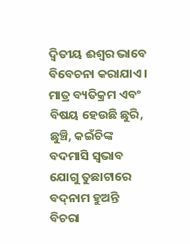ଦ୍ୱିତୀୟ ଈଶ୍ୱର ଭାବେ ବିବେଚନା କରାଯାଏ। ମାତ୍ର ବ୍ୟତିକ୍ରମ ଏବଂ ବିଷୟ ହେଉଛି ଛୁରି, ଛୁଞ୍ଚି, କଇଁଚିଙ୍କ ବଦମାସି ସ୍ବଭାବ ଯୋଗୁ ତୁଛାଟାରେ ବଦ୍‌ନାମ ହୁଅନ୍ତି ବିଚରା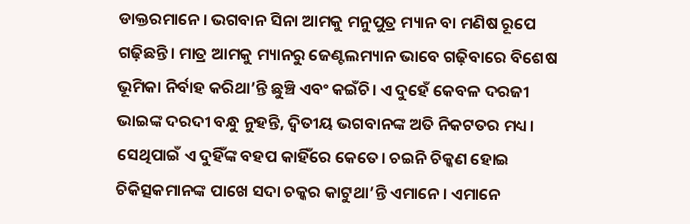ଡାକ୍ତରମାନେ। ଭଗବାନ ସିନା ଆମକୁ ମନୁପୁତ୍ର ମ୍ୟାନ ବା ମଣିଷ ରୂପେ ଗଢ଼ିଛନ୍ତି। ମାତ୍ର ଆମକୁ ମ୍ୟାନରୁ ଜେଣ୍ଟଲମ୍ୟାନ ଭାବେ ଗଢ଼ିବାରେ ବିଶେଷ ଭୂମିକା ନିର୍ବାହ କରିଥା’ନ୍ତି ଛୁଞ୍ଚି ଏବଂ କଇଁଚି। ଏ ଦୁହେଁ କେବଳ ଦରଜୀ ଭାଇଙ୍କ ଦରଦୀ ବନ୍ଧୁ ନୁହନ୍ତି, ଦ୍ୱିତୀୟ ଭଗବାନଙ୍କ ଅତି ନିକଟତର ମଧ୍ୟ। ସେଥିପାଇଁ ଏ ଦୁହିଁଙ୍କ ବହପ କାହିଁରେ କେତେ। ଚଇନି ଚିକ୍କଣ ହୋଇ ଚିକିତ୍ସକମାନଙ୍କ ପାଖେ ସଦା ଚକ୍କର କାଟୁଥା’ନ୍ତି ଏମାନେ। ଏମାନେ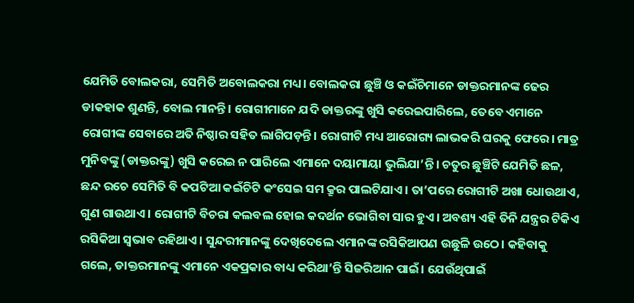ଯେମିତି ବୋଲକରା, ସେମିତି ଅବୋଲକରା ମଧ୍ୟ। ବୋଲକରା ଛୁଞ୍ଚି ଓ କଇଁଚିମାନେ ଡାକ୍ତରମାନଙ୍କ ଢେର ଡାକହାକ ଶୁଣନ୍ତି, ବୋଲ ମାନନ୍ତି। ରୋଗୀମାନେ ଯଦି ଡାକ୍ତରଙ୍କୁ ଖୁସି କରେଇପାରିଲେ, ତେବେ ଏମାନେ ରୋଗୀଙ୍କ ସେବାରେ ଅତି ନିଷ୍ଠାର ସହିତ ଲାଗିପଡ଼ନ୍ତି। ରୋଗୀଟି ମଧ୍ୟ ଆରୋଗ୍ୟ ଲାଭକରି ଘରକୁ ଫେରେ। ମାତ୍ର ମୁନିବଙ୍କୁ (ଡାକ୍ତରଙ୍କୁ) ଖୁସି କରେଇ ନ ପାରିଲେ ଏମାନେ ଦୟାମାୟା ଭୁଲିଯା’ନ୍ତି। ଚତୁର ଛୁଞ୍ଚିଟି ଯେମିତି ଛଳ, ଛନ୍ଦ ରଚେ ସେମିତି ବି କପଟିଆ କଇଁଚିଟି କଂସେଇ ସମ କ୍ରୂର ପାଲଟିଯାଏ। ତା’ପରେ ରୋଗୀଟି ଅଖା ଧୋଉଥାଏ, ଗୁଣ ଗାଉଥାଏ। ରୋଗୀଟି ବିଚରା କଲବଲ ହୋଇ କଦର୍ଥନ ଭୋଗିବା ସାର ହୁଏ। ଅବଶ୍ୟ ଏହି ତିନି ଯନ୍ତ୍ରର ଟିକିଏ ରସିକିଆ ସ୍ବଭାବ ରହିଥାଏ। ସୁନ୍ଦରୀମାନଙ୍କୁ ଦେଖିଦେଲେ ଏମାନଙ୍କ ରସିକିଆପଣ ଉଛୁଳି ଉଠେ। କହିବାକୁ ଗଲେ, ଡାକ୍ତରମାନଙ୍କୁ ଏମାନେ ଏକପ୍ରକାର ବାଧ୍ୟ କରିଥା’ନ୍ତି ସିଜରିଆନ ପାଇଁ। ଯେଉଁଥିପାଇଁ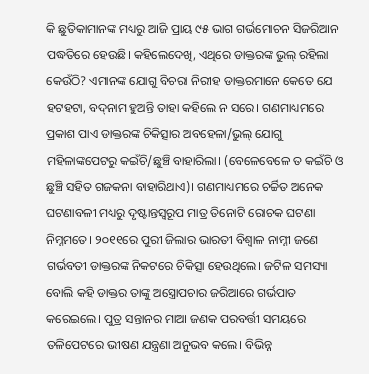କି ଛୁତିକାମାନଙ୍କ ମଧ୍ୟରୁ ଆଜି ପ୍ରାୟ ୯୫ ଭାଗ ଗର୍ଭମୋଚନ ସିଜରିଆନ ପଦ୍ଧତିରେ ହେଉଛି। କହିଲେଦେଖି, ଏଥିରେ ଡାକ୍ତରଙ୍କ ଭୁଲ୍‌ ରହିଲା କେଉଁଠି? ଏମାନଙ୍କ ଯୋଗୁ ବିଚରା ନିରୀହ ଡାକ୍ତରମାନେ କେତେ ଯେ ହଟହଟା, ବଦ୍‌ନାମ ହୁଅନ୍ତି ତାହା କହିଲେ ନ ସରେ। ଗଣମାଧ୍ୟମରେ ପ୍ରକାଶ ପାଏ ଡାକ୍ତରଙ୍କ ଚିକିତ୍ସାର ଅବହେଳା/ଭୁଲ୍‌ ଯୋଗୁ ମହିଳାଙ୍କପେଟରୁ କଇଁଚି/ଛୁଞ୍ଚି ବାହାରିଲା। (ବେଳେବେଳେ ତ କଇଁଚି ଓ ଛୁଞ୍ଚି ସହିତ ଗଜକନା ବାହାରିଥାଏ)। ଗଣମାଧ୍ୟମରେ ଚର୍ଚ୍ଚିତ ଅନେକ ଘଟଣାବଳୀ ମଧ୍ୟରୁ ଦୃଷ୍ଟାନ୍ତସ୍ବରୂପ ମାତ୍ର ତିନୋଟି ରୋଚକ ଘଟଣା ନିମ୍ନମତେ। ୨୦୧୧ରେ ପୁରୀ ଜିଲାର ଭାରତୀ ବିଶ୍ୱାଳ ନାମ୍ନୀ ଜଣେ ଗର୍ଭବତୀ ଡାକ୍ତରଙ୍କ ନିକଟରେ ଚିକିତ୍ସା ହେଉଥିଲେ। ଜଟିଳ ସମସ୍ୟା ବୋଲି କହି ଡାକ୍ତର ତାଙ୍କୁ ଅସ୍ତ୍ରୋପଚାର ଜରିଆରେ ଗର୍ଭପାତ କରେଇଲେ। ପୁତ୍ର ସନ୍ତାନର ମାଆ ଜଣକ ପରବର୍ତ୍ତୀ ସମୟରେ ତଳିପେଟରେ ଭୀଷଣ ଯନ୍ତ୍ରଣା ଅନୁଭବ କଲେ। ବିଭିନ୍ନ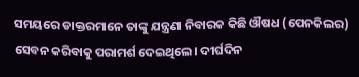ସମୟରେ ଡାକ୍ତରମାନେ ତାଙ୍କୁ ଯନ୍ତ୍ରଣା ନିବାରକ କିଛି ଔଷଧ (ପେନକିଲର) ସେବନ କରିବାକୁ ପରାମର୍ଶ ଦେଇଥିଲେ। ଦୀର୍ଘଦିନ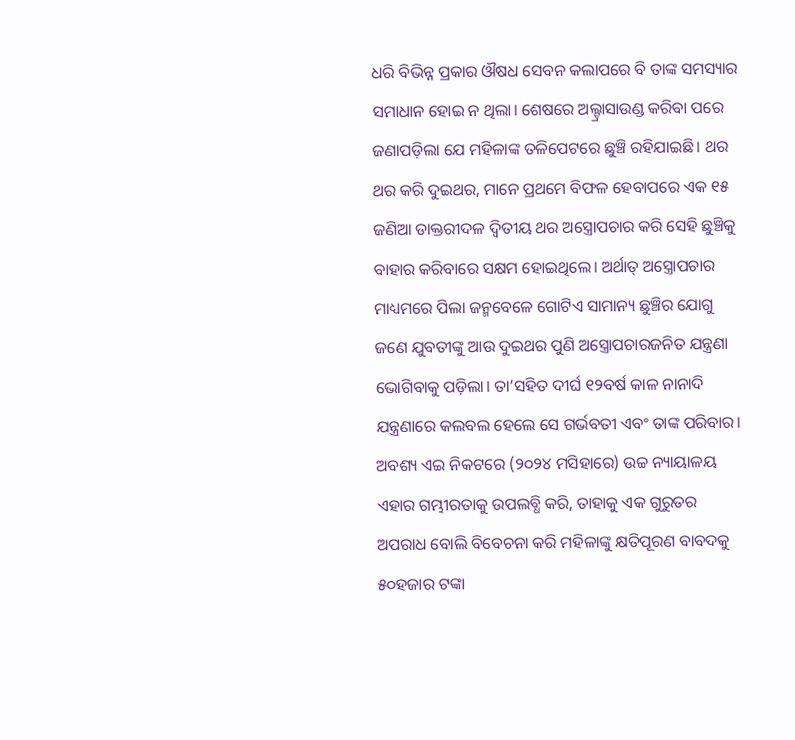ଧରି ବିଭିନ୍ନ ପ୍ରକାର ଔଷଧ ସେବନ କଲାପରେ ବି ତାଙ୍କ ସମସ୍ୟାର ସମାଧାନ ହୋଇ ନ ଥିଲା। ଶେଷରେ ଅଲ୍ଟ୍ରାସାଉଣ୍ଡ କରିବା ପରେ ଜଣାପଡ଼ିଲା ଯେ ମହିଳାଙ୍କ ତଳିପେଟରେ ଛୁଞ୍ଚି ରହିଯାଇଛି। ଥର ଥର କରି ଦୁଇଥର, ମାନେ ପ୍ରଥମେ ବିଫଳ ହେବାପରେ ଏକ ୧୫ ଜଣିଆ ଡାକ୍ତରୀଦଳ ଦ୍ୱିତୀୟ ଥର ଅସ୍ତ୍ରୋପଚାର କରି ସେହି ଛୁଞ୍ଚିକୁ ବାହାର କରିବାରେ ସକ୍ଷମ ହୋଇଥିଲେ। ଅର୍ଥାତ୍‌ ଅସ୍ତ୍ରୋପଚାର ମାଧ୍ୟମରେ ପିଲା ଜନ୍ମବେଳେ ଗୋଟିଏ ସାମାନ୍ୟ ଛୁଞ୍ଚିର ଯୋଗୁ ଜଣେ ଯୁବତୀଙ୍କୁ ଆଉ ଦୁଇଥର ପୁଣି ଅସ୍ତ୍ରୋପଚାରଜନିତ ଯନ୍ତ୍ରଣା ଭୋଗିବାକୁ ପଡ଼ିଲା। ତା’ସହିତ ଦୀର୍ଘ ୧୨ବର୍ଷ କାଳ ନାନାଦି ଯନ୍ତ୍ରଣାରେ କଲବଲ ହେଲେ ସେ ଗର୍ଭବତୀ ଏବଂ ତାଙ୍କ ପରିବାର।
ଅବଶ୍ୟ ଏଇ ନିକଟରେ (୨୦୨୪ ମସିହାରେ) ଉଚ୍ଚ ନ୍ୟାୟାଳୟ ଏହାର ଗମ୍ଭୀରତାକୁ ଉପଲବ୍ଧି କରି, ତାହାକୁ ଏକ ଗୁରୁତର ଅପରାଧ ବୋଲି ବିବେଚନା କରି ମହିଳାଙ୍କୁ କ୍ଷତିପୂରଣ ବାବଦକୁ ୫୦ହଜାର ଟଙ୍କା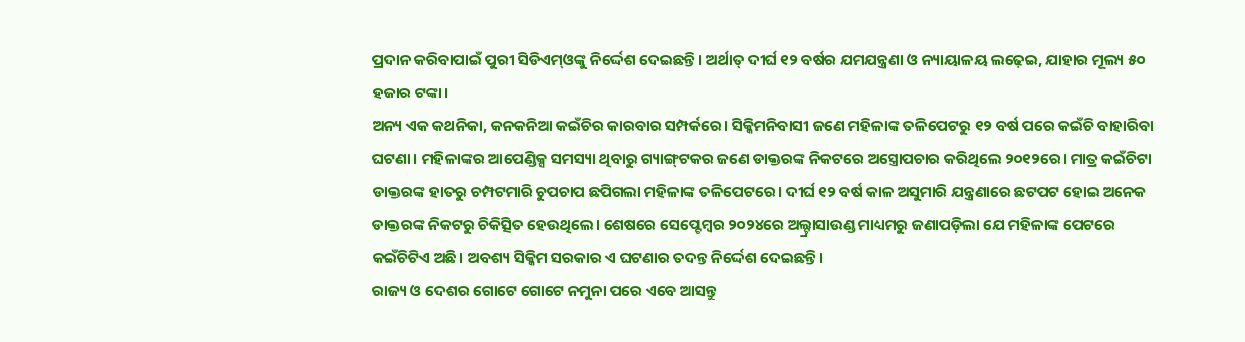ପ୍ରଦାନ କରିବାପାଇଁ ପୁରୀ ସିଡିଏମ୍‌ଓଙ୍କୁ ନିର୍ଦ୍ଦେଶ ଦେଇଛନ୍ତି। ଅର୍ଥାତ୍‌ ଦୀର୍ଘ ୧୨ ବର୍ଷର ଯମଯନ୍ତ୍ରଣା ଓ ନ୍ୟାୟାଳୟ ଲଢ଼େଇ, ଯାହାର ମୂଲ୍ୟ ୫୦ ହଜାର ଟଙ୍କା।
ଅନ୍ୟ ଏକ କଥନିକା, କନକନିଆ କଇଁଚିର କାରବାର ସମ୍ପର୍କରେ। ସିକ୍କିମନିବାସୀ ଜଣେ ମହିଳାଙ୍କ ତଳିପେଟରୁ ୧୨ ବର୍ଷ ପରେ କଇଁଚି ବାହାରିବା ଘଟଣା। ମହିଳାଙ୍କର ଆପେଣ୍ଡିକ୍ସ ସମସ୍ୟା ଥିବାରୁ ଗ୍ୟାଙ୍ଗ୍‌ଟକର ଜଣେ ଡାକ୍ତରଙ୍କ ନିକଟରେ ଅସ୍ତ୍ରୋପଚାର କରିଥିଲେ ୨୦୧୨ରେ। ମାତ୍ର କଇଁଚିଟା ଡାକ୍ତରଙ୍କ ହାତରୁ ଚମ୍ପଟମାରି ଚୁପଚାପ ଛପିଗଲା ମହିଳାଙ୍କ ତଳିପେଟରେ। ଦୀର୍ଘ ୧୨ ବର୍ଷ କାଳ ଅସୁମାରି ଯନ୍ତ୍ରଣାରେ ଛଟପଟ ହୋଇ ଅନେକ ଡାକ୍ତରଙ୍କ ନିକଟରୁ ଚିକିତ୍ସିତ ହେଉଥିଲେ। ଶେଷରେ ସେପ୍ଟେମ୍ବର ୨୦୨୪ରେ ଅଲ୍ଟ୍ରାସାଉଣ୍ଡ ମାଧ୍ୟମରୁ ଜଣାପଡ଼ିଲା ଯେ ମହିଳାଙ୍କ ପେଟରେ କଇଁଚିଟିଏ ଅଛି। ଅବଶ୍ୟ ସିକ୍କିମ ସରକାର ଏ ଘଟଣାର ତଦନ୍ତ ନିର୍ଦ୍ଦେଶ ଦେଇଛନ୍ତି।
ରାଜ୍ୟ ଓ ଦେଶର ଗୋଟେ ଗୋଟେ ନମୁନା ପରେ ଏବେ ଆସନ୍ତୁ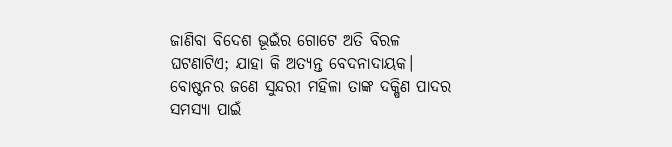ଜାଣିବା ବିଦେଶ ଭୂଇଁର ଗୋଟେ ଅତି ବିରଳ ଘଟଣାଟିଏ; ଯାହା କି ଅତ୍ୟନ୍ତ ବେଦନାଦାୟକ। ବୋଷ୍ଟନର ଜଣେ ସୁନ୍ଦରୀ ମହିଳା ତାଙ୍କ ଦକ୍ଷିଣ ପାଦର ସମସ୍ୟା ପାଇଁ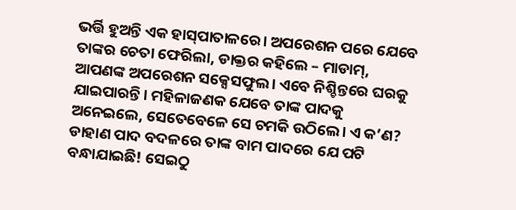ଭର୍ତ୍ତି ହୁଅନ୍ତି ଏକ ହାସ୍‌ପାତାଳରେ। ଅପରେଶନ ପରେ ଯେବେ ତାଙ୍କର ଚେତା ଫେରିଲା, ଡାକ୍ତର କହିଲେ – ମାଡାମ୍‌, ଆପଣଙ୍କ ଅପରେଶନ ସକ୍ସେସଫୁଲ। ଏବେ ନିଶ୍ଚିନ୍ତରେ ଘରକୁ ଯାଇପାରନ୍ତି। ମହିଳାଜଣକ ଯେବେ ତାଙ୍କ ପାଦକୁ ଅନେଇଲେ, ସେତେବେଳେ ସେ ଚମକି ଉଠିଲେ। ଏ କ’ଣ? ଡାହାଣ ପାଦ ବଦଳରେ ତାଙ୍କ ବାମ ପାଦରେ ଯେ ପଟି ବନ୍ଧାଯାଇଛି! ସେଇଠୁ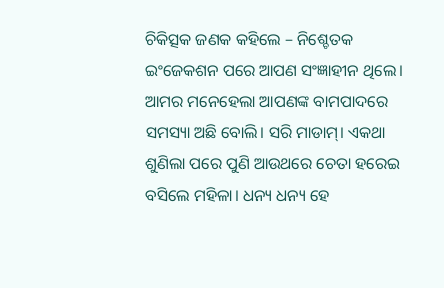ଚିକିତ୍ସକ ଜଣକ କହିଲେ – ନିଶ୍ଚେତକ ଇଂଜେକଶନ ପରେ ଆପଣ ସଂଜ୍ଞାହୀନ ଥିଲେ। ଆମର ମନେହେଲା ଆପଣଙ୍କ ବାମପାଦରେ ସମସ୍ୟା ଅଛି ବୋଲି। ସରି ମାଡାମ୍‌। ଏକଥା ଶୁଣିଲା ପରେ ପୁଣି ଆଉଥରେ ଚେତା ହରେଇ ବସିଲେ ମହିଳା। ଧନ୍ୟ ଧନ୍ୟ ହେ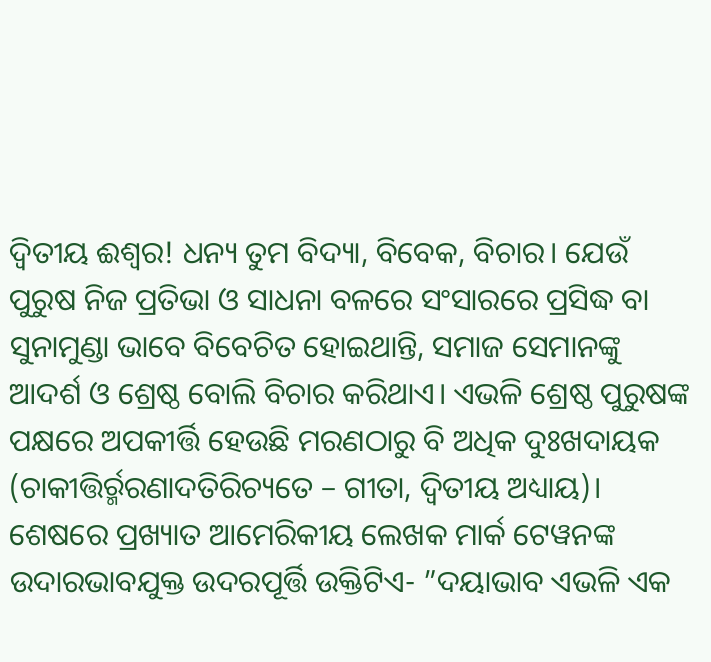ଦ୍ୱିତୀୟ ଈଶ୍ୱର! ଧନ୍ୟ ତୁମ ବିଦ୍ୟା, ବିବେକ, ବିଚାର। ଯେଉଁ ପୁରୁଷ ନିଜ ପ୍ରତିଭା ଓ ସାଧନା ବଳରେ ସଂସାରରେ ପ୍ରସିଦ୍ଧ ବା ସୁନାମୁଣ୍ଡା ଭାବେ ବିବେଚିତ ହୋଇଥାନ୍ତି, ସମାଜ ସେମାନଙ୍କୁ ଆଦର୍ଶ ଓ ଶ୍ରେଷ୍ଠ ବୋଲି ବିଚାର କରିଥାଏ। ଏଭଳି ଶ୍ରେଷ୍ଠ ପୁରୁଷଙ୍କ ପକ୍ଷରେ ଅପକୀର୍ତ୍ତି ହେଉଛି ମରଣଠାରୁ ବି ଅଧିକ ଦୁଃଖଦାୟକ (ଚାକୀତ୍ତିର୍ର୍ମରଣାଦତିରିଚ୍ୟତେ – ଗୀତା, ଦ୍ୱିତୀୟ ଅଧ୍ୟାୟ)। ଶେଷରେ ପ୍ରଖ୍ୟାତ ଆମେରିକୀୟ ଲେଖକ ମାର୍କ ଟେୱନଙ୍କ ଉଦାରଭାବଯୁକ୍ତ ଉଦରପୂର୍ତ୍ତି ଉକ୍ତିଟିଏ- ”ଦୟାଭାବ ଏଭଳି ଏକ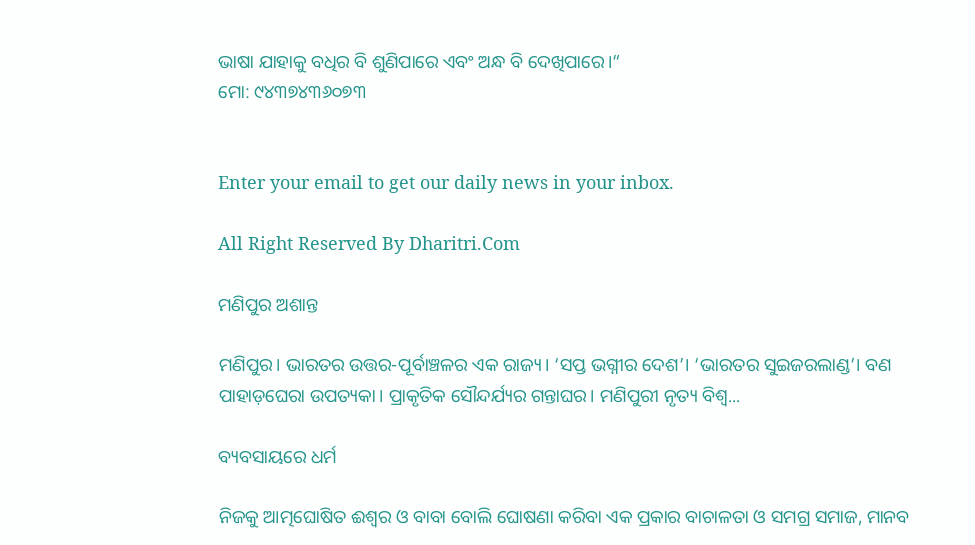ଭାଷା ଯାହାକୁ ବଧିର ବି ଶୁଣିପାରେ ଏବଂ ଅନ୍ଧ ବି ଦେଖିପାରେ।“
ମୋ: ୯୪୩୭୪୩୬୦୭୩


Enter your email to get our daily news in your inbox.

All Right Reserved By Dharitri.Com

ମଣିପୁର ଅଶାନ୍ତ

ମଣିପୁର। ଭାରତର ଉତ୍ତର-ପୂର୍ବାଞ୍ଚଳର ଏକ ରାଜ୍ୟ। ‘ସପ୍ତ ଭଗ୍ନୀର ଦେଶ’। ‘ଭାରତର ସୁଇଜରଲାଣ୍ଡ’। ବଣ ପାହାଡ଼ଘେରା ଉପତ୍ୟକା। ପ୍ରାକୃତିକ ସୌନ୍ଦର୍ଯ୍ୟର ଗନ୍ତାଘର। ମଣିପୁରୀ ନୃତ୍ୟ ବିଶ୍ୱ...

ବ୍ୟବସାୟରେ ଧର୍ମ

ନିଜକୁ ଆତ୍ମଘୋଷିତ ଈଶ୍ୱର ଓ ବାବା ବୋଲି ଘୋଷଣା କରିବା ଏକ ପ୍ରକାର ବାଚାଳତା ଓ ସମଗ୍ର ସମାଜ, ମାନବ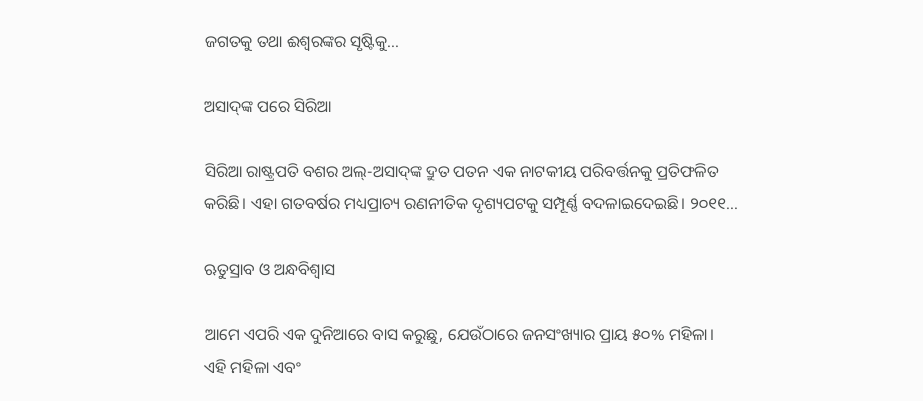ଜଗତକୁ ତଥା ଈଶ୍ୱରଙ୍କର ସୃଷ୍ଟିକୁ...

ଅସାଦ୍‌ଙ୍କ ପରେ ସିରିଆ

ସିରିଆ ରାଷ୍ଟ୍ରପତି ବଶର ଅଲ୍‌-ଅସାଦ୍‌ଙ୍କ ଦ୍ରୁତ ପତନ ଏକ ନାଟକୀୟ ପରିବର୍ତ୍ତନକୁ ପ୍ରତିଫଳିତ କରିଛି। ଏହା ଗତବର୍ଷର ମଧ୍ୟପ୍ରାଚ୍ୟ ରଣନୀତିକ ଦୃଶ୍ୟପଟକୁ ସମ୍ପୂର୍ଣ୍ଣ ବଦଳାଇଦେଇଛି। ୨୦୧୧...

ଋତୁସ୍ରାବ ଓ ଅନ୍ଧବିଶ୍ୱାସ

ଆମେ ଏପରି ଏକ ଦୁନିଆରେ ବାସ କରୁଛୁ, ଯେଉଁଠାରେ ଜନସଂଖ୍ୟାର ପ୍ରାୟ ୫୦% ମହିଳା। ଏହି ମହିଳା ଏବଂ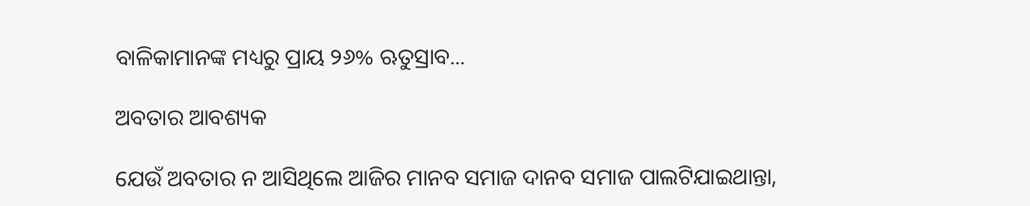ବାଳିକାମାନଙ୍କ ମଧ୍ୟରୁ ପ୍ରାୟ ୨୬% ଋତୁସ୍ରାବ...

ଅବତାର ଆବଶ୍ୟକ

ଯେଉଁ ଅବତାର ନ ଆସିଥିଲେ ଆଜିର ମାନବ ସମାଜ ଦାନବ ସମାଜ ପାଲଟିଯାଇଥାନ୍ତା,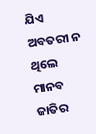ଯିଏ ଅବତରୀ ନ ଥିଲେ ମାନବ ଜାତିର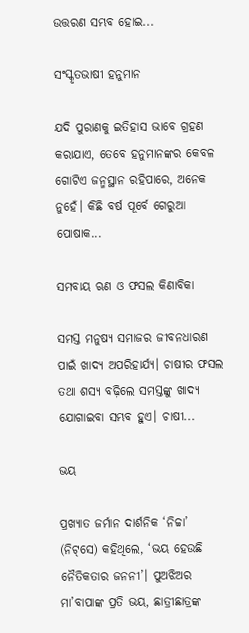ଉତ୍ତରଣ ସମ୍ଭବ ହୋଇ...

ସଂସ୍କୃତଭାଷୀ ହନୁମାନ

ଯଦି ପୁରାଣକୁ ଇତିହାସ ଭାବେ ଗ୍ରହଣ କରାଯାଏ, ତେବେ ହନୁମାନଙ୍କର କେବଳ ଗୋଟିଏ ଜନ୍ମସ୍ଥାନ ରହିପାରେ, ଅନେକ ନୁହେଁ। କିଛି ବର୍ଷ ପୂର୍ବେ ଗେରୁଆ ପୋଷାକ...

ସମବାୟ ଋଣ ଓ ଫସଲ କିଣାବିକା

ସମସ୍ତ ମନୁଷ୍ୟ ସମାଜର ଜୀବନଧାରଣ ପାଇଁ ଖାଦ୍ୟ ଅପରିହାର୍ଯ୍ୟ। ଚାଷୀର ଫସଲ ତଥା ଶସ୍ୟ ବଢ଼ିଲେ ସମସ୍ତଙ୍କୁ ଖାଦ୍ୟ ଯୋଗାଇବା ସମ୍ଭବ ହୁଏ। ଚାଷୀ...

ଭୟ

ପ୍ରଖ୍ୟାତ ଜର୍ମାନ ଦାର୍ଶନିକ ‘ନିଚ୍ଚା’ (ନିଟ୍‌ସେ) କହିଥିଲେ, ‘ଭୟ ହେଉଛି ନୈତିକତାର ଜନନୀ’। ପୁଅଝିଅର ମା’ବାପାଙ୍କ ପ୍ରତି ଭୟ, ଛାତ୍ରୀଛାତ୍ରଙ୍କ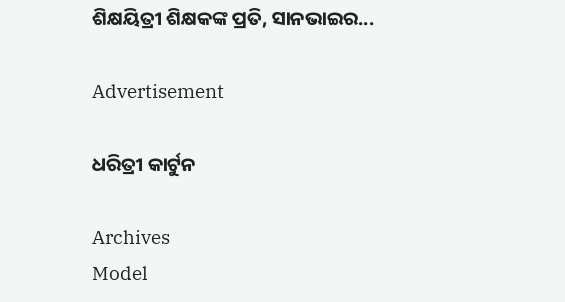ଶିକ୍ଷୟିତ୍ରୀ ଶିକ୍ଷକଙ୍କ ପ୍ରତି, ସାନଭାଇର...

Advertisement

ଧରିତ୍ରୀ କାର୍ଟୁନ

Archives
Model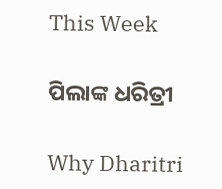This Week

ପିଲାଙ୍କ ଧରିତ୍ରୀ

Why Dharitri